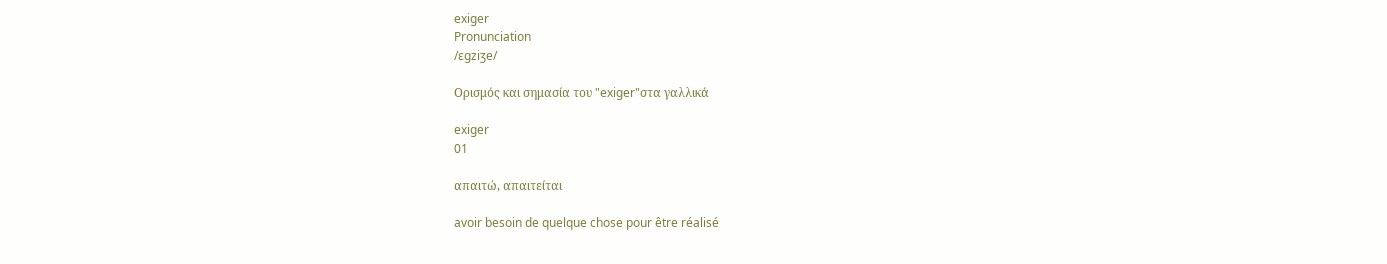exiger
Pronunciation
/ɛgziʒe/

Ορισμός και σημασία του "exiger"στα γαλλικά

exiger
01

απαιτώ, απαιτείται

avoir besoin de quelque chose pour être réalisé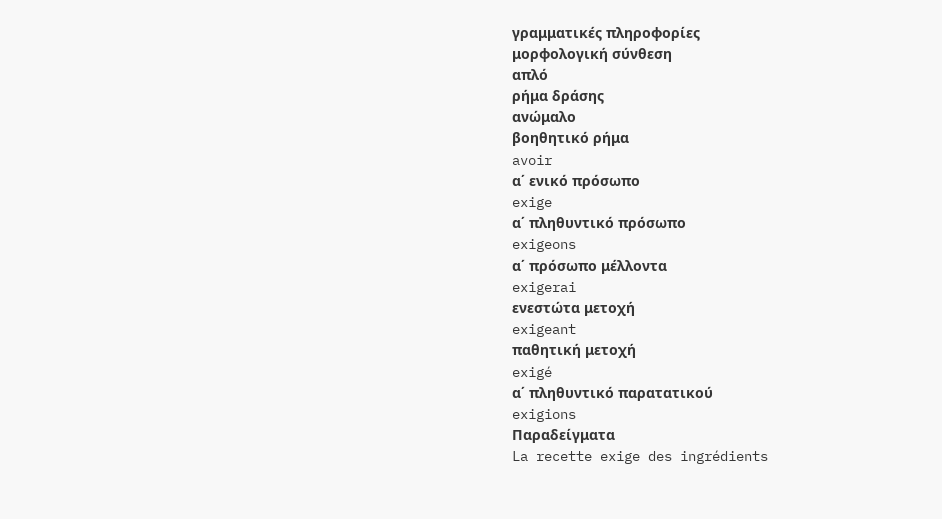γραμματικές πληροφορίες
μορφολογική σύνθεση
απλό
ρήμα δράσης
ανώμαλο
βοηθητικό ρήμα
avoir
α΄ ενικό πρόσωπο
exige
α΄ πληθυντικό πρόσωπο
exigeons
α΄ πρόσωπο μέλλοντα
exigerai
ενεστώτα μετοχή
exigeant
παθητική μετοχή
exigé
α΄ πληθυντικό παρατατικού
exigions
Παραδείγματα
La recette exige des ingrédients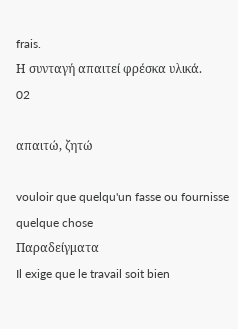frais.
Η συνταγή απαιτεί φρέσκα υλικά.
02

απαιτώ, ζητώ

vouloir que quelqu'un fasse ou fournisse quelque chose
Παραδείγματα
Il exige que le travail soit bien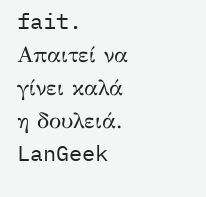fait.
Απαιτεί να γίνει καλά η δουλειά.
LanGeek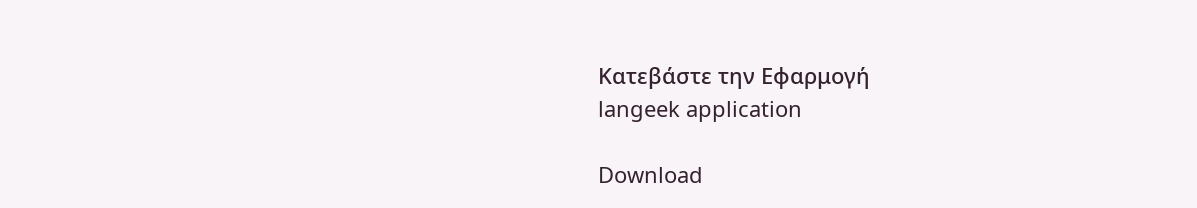Κατεβάστε την Εφαρμογή
langeek application

Download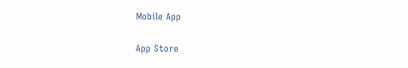Mobile App

App Store